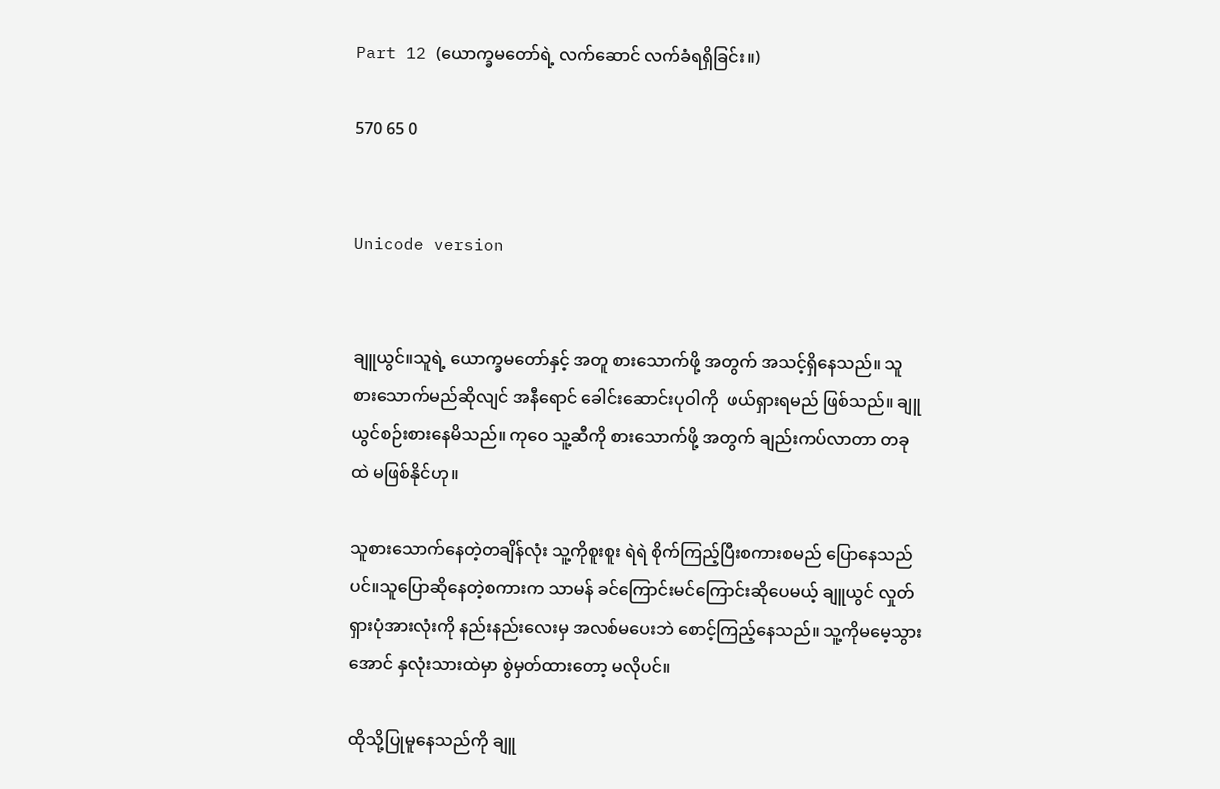Part 12 (ယောက္ခမတော်ရဲ့ လက်ဆောင် လက်ခံရရှိခြင်း။)

570 65 0


Unicode version


ချူယွင်။သူရဲ့ ယောက္ခမတော်နှင့် အတူ စားသောက်ဖို့ အတွက် အသင့်ရှိနေသည်။ သူစားသောက်မည်ဆိုလျင် အနီရောင် ခေါင်းဆောင်းပုဝါကို  ဖယ်ရှားရမည် ဖြစ်သည်။ ချူယွင်စဉ်းစားနေမိသည်။ ကုဝေ သူ့ဆီကို စားသောက်ဖို့ အတွက် ချည်းကပ်လာတာ တခုထဲ မဖြစ်နိုင်‌ဟု‌။

သူစားသောက်နေတဲ့တချိန်လုံး သူ့ကိုစူးစူး ရဲရဲ စိုက်ကြည့်ပြီးစကားစမည် ပြောနေသည် ပင်။သူပြောဆိုနေတဲ့စကားက သာမန် ခင်ကြောင်းမင်ကြောင်းဆိုပေမယ့် ချူယွင် လှုတ်ရှားပုံအားလုံးကို နည်းနည်းလေးမှ အလစ်မပေးဘဲ စောင့်ကြည့်နေသည်။ သူ့ကိုမမေ့သွားအောင် နှလုံးသားထဲမှာ စွဲမှတ်ထားတော့ မလိုပင်။

ထိုသို့ပြုမူနေသည်ကို ချူ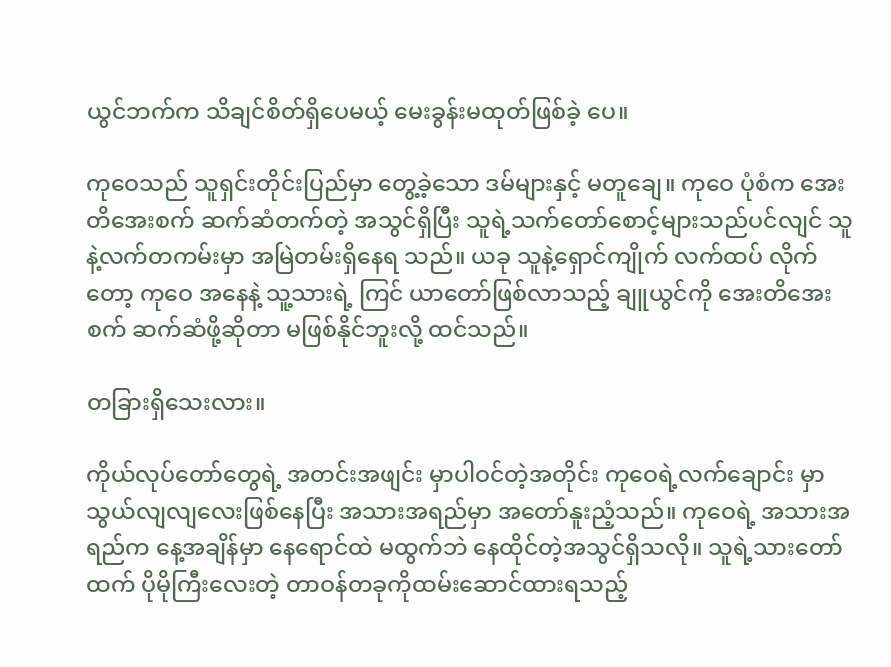ယွင်ဘက်က သိချင်စိတ်ရှိပေမယ့် မေးခွန်းမထုတ်ဖြစ်ခဲ့ ပေ။

ကုဝေသည် သူရှင်းတိုင်းပြည်မှာ တွေ့ခဲ့သော ဒမ်များနှင့် မတူချေ။ ကုဝေ ပုံစံက အေးတိအေးစက် ဆက်ဆံတက်တဲ့ အသွင်ရှိပြီး သူရဲ့သက်တော်စောင့်များသည်ပင်လျင် သူနဲ့လက်တကမ်းမှာ အမြဲတမ်းရှိနေရ သည်။ ယခု သူနဲ့ရှောင်ကျိုက် လက်ထပ် လိုက်တော့ ကုဝေ အနေနဲ့ သူ့သားရဲ့ ကြင် ယာတော်ဖြစ်လာသည့် ချူယွင်ကို အေးတိအေးစက် ဆက်ဆံဖို့ဆိုတာ မဖြစ်နိုင်ဘူးလို့ ထင်သည်။

တခြားရှိသေးလား။

ကိုယ်လုပ်တော်တွေရဲ့ အတင်းအဖျင်း မှာပါဝင်တဲ့အတိုင်း ကုဝေရဲ့လက်ချောင်း မှာ သွယ်လျလျလေးဖြစ်နေပြီး အသားအရည်မှာ အတော်နူးညံ့သည်။ ကုဝေရဲ့ အသားအရည်က နေ့အချိန်မှာ နေရောင်ထဲ မထွက်ဘဲ နေထိုင်တဲ့အသွင်ရှိသလို။ သူရဲ့သားတော်ထက် ပိုမိုကြီးလေးတဲ့ တာဝန်တခုကိုထမ်းဆောင်ထားရသည့်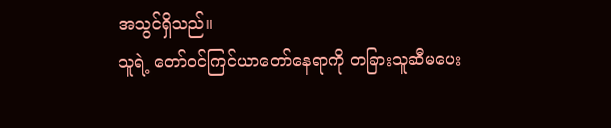အသွင်ရှိသည်။
သူရဲ့ တော်ဝင်ကြင်ယာတော်နေရာကို တခြားသူဆီမပေး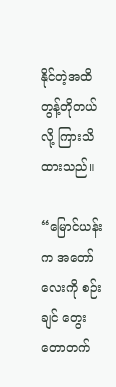နိုင်တဲ့အထိ တွန့်တိုတယ်လို့ ကြားသိထားသည်။

“မြောင်ယန်းက အတော်လေးကို စဉ်းချင် တွေးတောတက်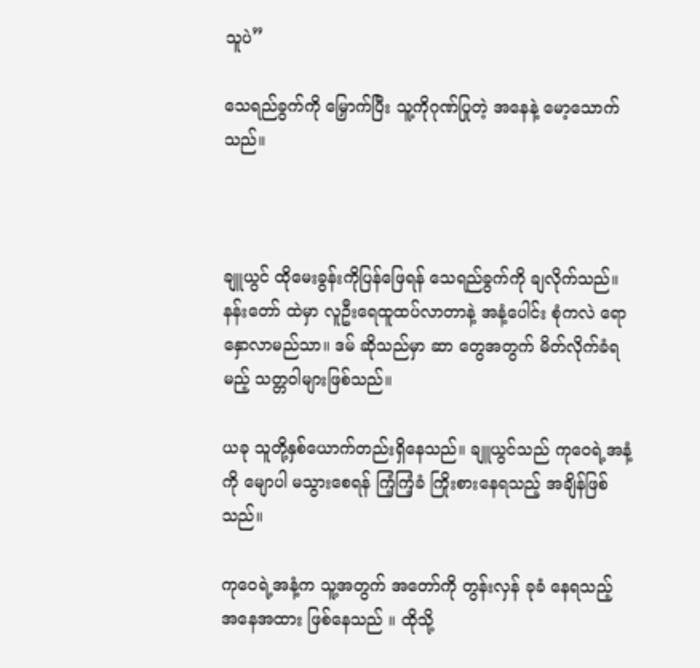သူပဲ”

သေရည်ခွက်ကို မြှောက်ပြီး သူ့ကိုဂုဏ်ပြုတဲ့ အနေနဲ့ မော့သောက်သည်။



ချူယွင် ထိုမေးခွန်းကိုပြန်ဖြေရန် သေရည်ခွက်ကို ချလိုက်သည်။ နန်းတော် ထဲမှာ လူဦးရေထူထပ်လာတာနဲ့ အနံ့ပေါင်း စုံကလဲ ရောနှောလာမည်သာ။ ဒမ် ဆိုသည်မှာ ဆာ တွေအတွက် မိတ်လိုက်ခံရမည့် သတ္တဝါများဖြစ်သည်။

ယခု သူတို့နှစ်ယောက်တည်းရှိနေသည်။ ချူယွင်သည် ကုဝေရဲ့အနံ့ကို မျောပါ မသွားစေရန် ကြံ့ကြံ့ခံ ကြိုးစားနေရသည့် အချိန်ဖြစ်သည်။

ကုဝေရဲ့အနံ့က သူ့အတွက် အတော်ကို တွန်းလှန် ခုခံ နေရသည့် အနေအထား ဖြစ်နေသည် ။ ထိုသို့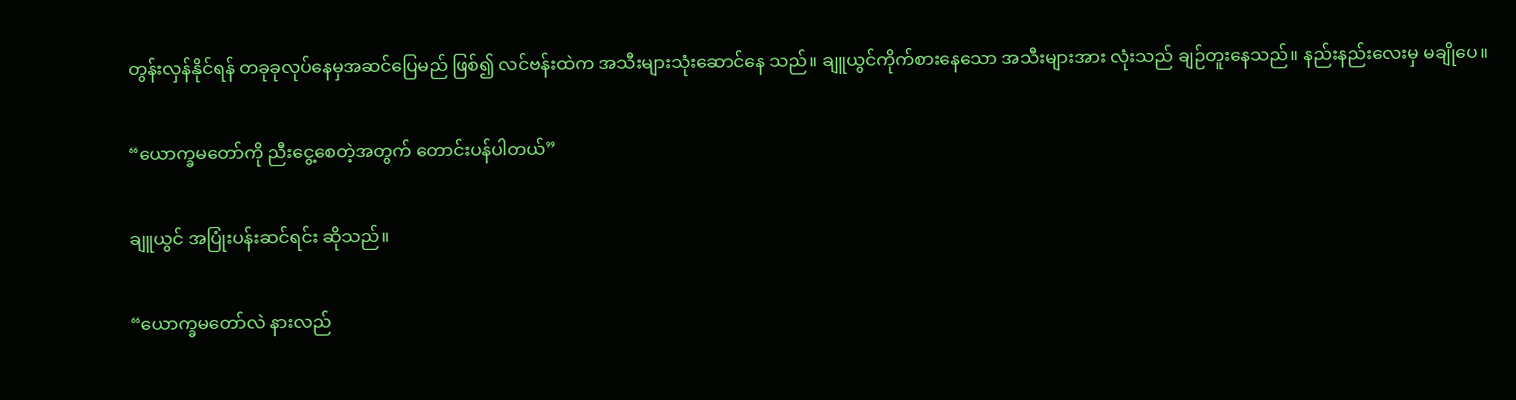တွန်းလှန်နိုင်ရန် တခုခုလုပ်နေမှအဆင်ပြေမည် ဖြစ်၍ လင်ဗန်းထဲက အသီးများသုံးဆောင်နေ သည်။ ချူယွင်ကိုက်စားနေသော အသီးများအား လုံးသည် ချဉ်တူးနေသည်။ နည်းနည်းလေးမှ မချိုပေ။

“ယောက္ခမတော်ကို ညီးငွေ့စေတဲ့အတွက် တောင်းပန်ပါတယ်”

ချူယွင် အပြုံးပန်းဆင်ရင်း ‌ဆိုသည်။

“ယောက္ခမတော်လဲ နားလည်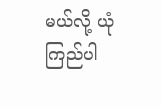မယ်လို့ ယုံ ကြည်ပါ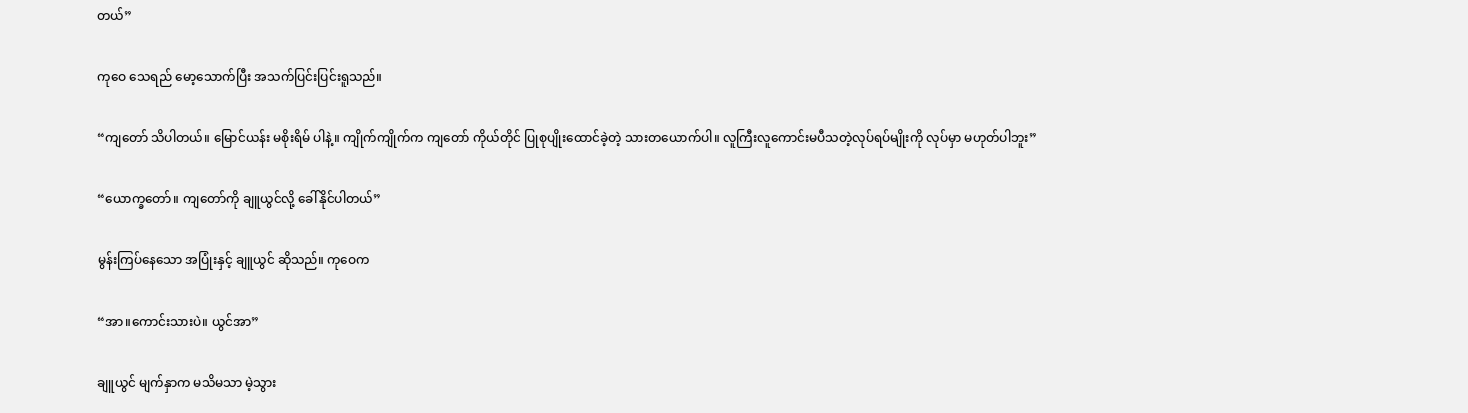တယ်”

ကုဝေ သေရည် မော့သောက်ပြီး အသက်ပြင်းပြင်းရူသည်။

“ကျတော် သိပါတယ်။ မြောင်ယန်း မစိုးရိမ် ပါနဲ့။ ကျိုက်ကျိုက်က ကျတော် ကိုယ်တိုင် ပြုစုပျိုးထောင်ခဲ့တဲ့ သားတယောက်ပါ။ လူကြီးလူကောင်းမပီသတဲ့လုပ်ရပ်မျိုးကို လုပ်မှာ မဟုတ်ပါဘူး”

“ယောက္ခတော်။ ကျတော်ကို ချူယွင်လို့ ခေါ်နိုင်ပါတယ်”

မွန်းကြပ်နေသော အပြုံးနှင့် ချူယွင် ဆိုသည်။ ကုဝေက

“အာ။ကောင်းသားပဲ။ ယွင်အာ”

ချူယွင် မျက်နှာက မသိမသာ မဲ့သွား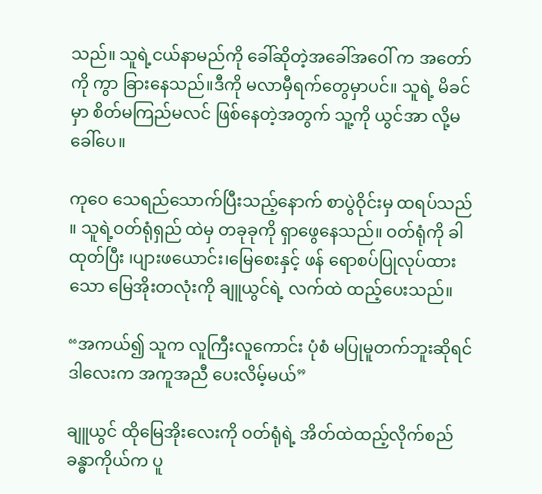သည်။ သူရဲ့ငယ်နာမည်ကို ခေါ်ဆိုတဲ့အခေါ်အဝေါ် က အတော်ကို ကွာ ခြားနေသည်။ဒီကို မလာမှီရက်တွေမှာပင်။ သူရဲ့ မိခင်မှာ စိတ်မကြည်မလင် ဖြစ်နေတဲ့အတွက် သူ့ကို ယွင်အာ လို့မခေါ်ပေ။

ကုဝေ သေရည်သောက်ပြီးသည့်နောက် စာပွဲဝိုင်းမှ ထရပ်သည် ။ သူရဲ့ဝတ်ရုံရှည် ထဲမှ တခုခုကို ရှာဖွေနေသည်။ ဝတ်ရုံကို ခါထုတ်ပြီး ၊ပျားဖယောင်း၊မြေစေးနှင့် ဖန် ရောစပ်ပြုလုပ်ထားသော မြေအိုးတလုံးကို ချူယွင်ရဲ့ လက်ထဲ ထည့်ပေးသည်။

“အကယ်၍ သူက လူကြီးလူကောင်း ပုံစံ မပြုမူတက်ဘူးဆိုရင် ဒါလေးက အကူအညီ ပေးလိမ့်မယ်”

ချူယွင် ထိုမြေအိုးလေးကို ဝတ်ရုံရဲ့ အိတ်ထဲထည့်လိုက်စည် ခန္ဓာကိုယ်က ပူ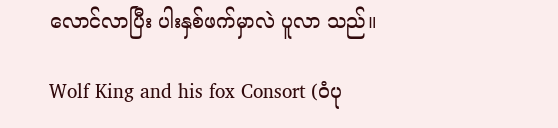လောင်လာပြီး ပါးနှစ်ဖက်မှာလဲ ပူလာ သည်။

Wolf King and his fox Consort (ဝံပု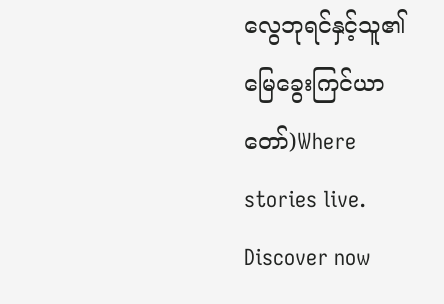လွေဘုရင်နှင့်သူ၏မြေခွေးကြင်ယာတော်)Where stories live. Discover now